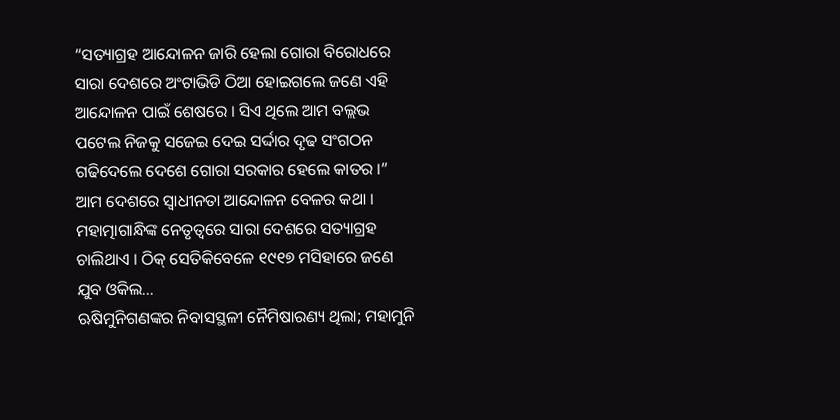“ସତ୍ୟାଗ୍ରହ ଆନ୍ଦୋଳନ ଜାରି ହେଲା ଗୋରା ବିରୋଧରେ ସାରା ଦେଶରେ ଅଂଟାଭିଡି ଠିଆ ହୋଇଗଲେ ଜଣେ ଏହି ଆନ୍ଦୋଳନ ପାଇଁ ଶେଷରେ । ସିଏ ଥିଲେ ଆମ ବଲ୍ଲଭ ପଟେଲ ନିଜକୁ ସଜେଇ ଦେଇ ସର୍ଦ୍ଦାର ଦୃଢ ସଂଗଠନ ଗଢିଦେଲେ ଦେଶେ ଗୋରା ସରକାର ହେଲେ କାତର ।” ଆମ ଦେଶରେ ସ୍ୱାଧୀନତା ଆନ୍ଦୋଳନ ବେଳର କଥା । ମହାତ୍ମାଗାନ୍ଧିଙ୍କ ନେତୃତ୍ୱରେ ସାରା ଦେଶରେ ସତ୍ୟାଗ୍ରହ ଚାଲିଥାଏ । ଠିକ୍ ସେତିକିବେଳେ ୧୯୧୭ ମସିହାରେ ଜଣେ ଯୁବ ଓକିଲ...
ଋଷିମୁନିଗଣଙ୍କର ନିବାସସ୍ଥଳୀ ନୈମିଷାରଣ୍ୟ ଥିଲା; ମହାମୁନି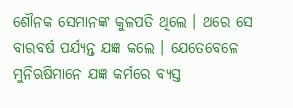ଶୌନକ ସେମାନଙ୍କ କୁଳପତି ଥିଲେ । ଥରେ ସେ ବାରବର୍ଷ ପର୍ଯ୍ୟନ୍ତ ଯଜ୍ଞ କଲେ । ଯେତେବେଳେ ମୁନିଋଷିମାନେ ଯଜ୍ଞ କର୍ମରେ ବ୍ୟସ୍ତ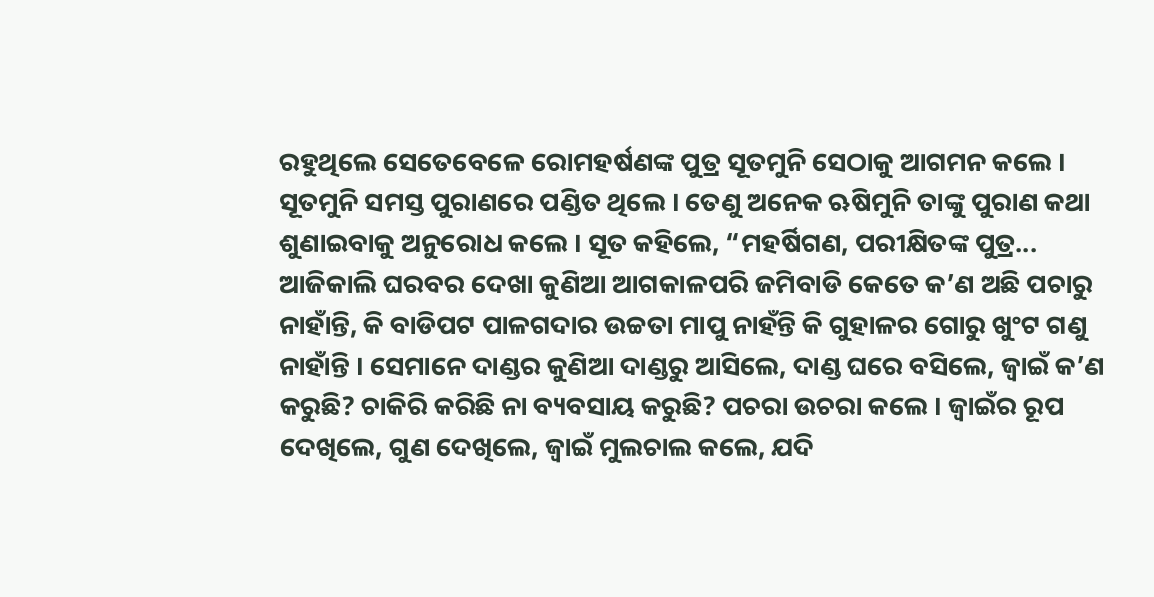ରହୁଥିଲେ ସେତେବେଳେ ରୋମହର୍ଷଣଙ୍କ ପୁତ୍ର ସୂତମୁନି ସେଠାକୁ ଆଗମନ କଲେ । ସୂତମୁନି ସମସ୍ତ ପୁରାଣରେ ପଣ୍ଡିତ ଥିଲେ । ତେଣୁ ଅନେକ ଋଷିମୁନି ତାଙ୍କୁ ପୁରାଣ କଥା ଶୁଣାଇବାକୁ ଅନୁରୋଧ କଲେ । ସୂତ କହିଲେ, “ମହର୍ଷିଗଣ, ପରୀକ୍ଷିତଙ୍କ ପୁତ୍ର...
ଆଜିକାଲି ଘରବର ଦେଖା କୁଣିଆ ଆଗକାଳପରି ଜମିବାଡି କେତେ କ’ଣ ଅଛି ପଚାରୁ ନାହାଁନ୍ତି, କି ବାଡିପଟ ପାଳଗଦାର ଉଚ୍ଚତା ମାପୁ ନାହଁନ୍ତି କି ଗୁହାଳର ଗୋରୁ ଖୁଂଟ ଗଣୁ ନାହାଁନ୍ତି । ସେମାନେ ଦାଣ୍ଡର କୁଣିଆ ଦାଣ୍ଡରୁ ଆସିଲେ, ଦାଣ୍ଡ ଘରେ ବସିଲେ, ଜ୍ୱାଇଁ କ’ଣ କରୁଛି? ଚାକିରି କରିଛି ନା ବ୍ୟବସାୟ କରୁଛି? ପଚରା ଉଚରା କଲେ । ଜ୍ୱାଇଁର ରୂପ ଦେଖିଲେ, ଗୁଣ ଦେଖିଲେ, ଜ୍ୱାଇଁ ମୁଲଚାଲ କଲେ, ଯଦି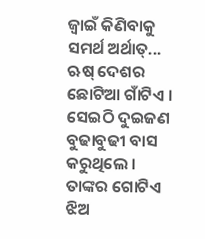ଜ୍ୱାଇଁ କିଣିବାକୁ ସମର୍ଥ ଅର୍ଥାତ୍...
ଋଷ୍ ଦେଶର ଛୋଟିଆ ଗାଁଟିଏ । ସେଇଠି ଦୁଇଜଣ ବୁଢାବୁଢୀ ବାସ କରୁଥିଲେ । ତାଙ୍କର ଗୋଟିଏ ଝିଅ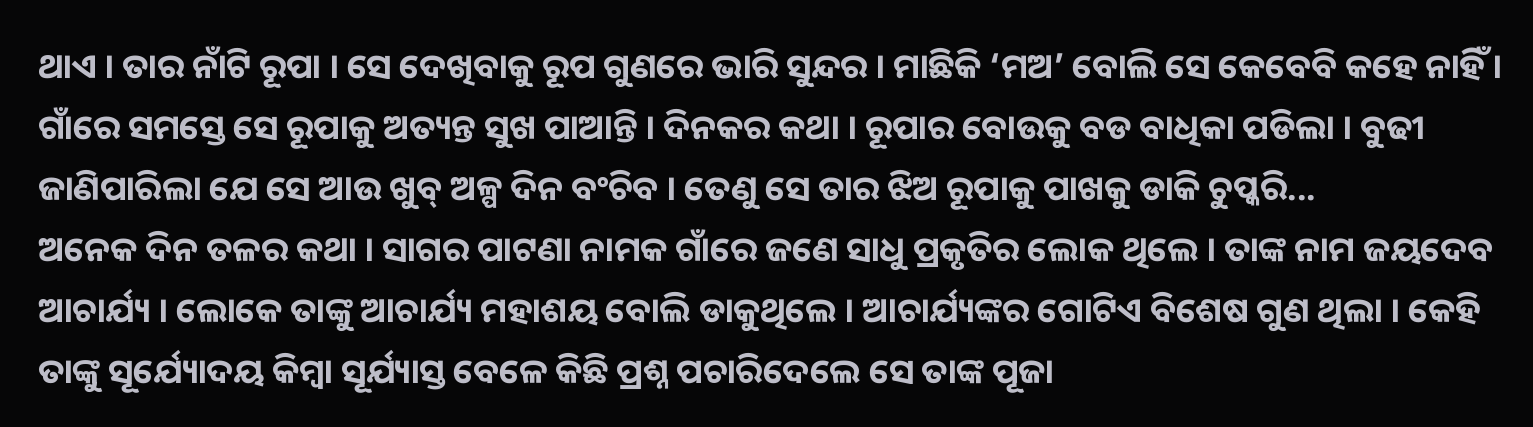ଥାଏ । ତାର ନାଁଟି ରୂପା । ସେ ଦେଖିବାକୁ ରୂପ ଗୁଣରେ ଭାରି ସୁନ୍ଦର । ମାଛିକି ‘ମଅ’ ବୋଲି ସେ କେବେବି କହେ ନାହିଁ । ଗାଁରେ ସମସ୍ତେ ସେ ରୂପାକୁ ଅତ୍ୟନ୍ତ ସୁଖ ପାଆନ୍ତି । ଦିନକର କଥା । ରୂପାର ବୋଉକୁ ବଡ ବାଧିକା ପଡିଲା । ବୁଢୀ ଜାଣିପାରିଲା ଯେ ସେ ଆଉ ଖୁବ୍ ଅଳ୍ପ ଦିନ ବଂଚିବ । ତେଣୁ ସେ ତାର ଝିଅ ରୂପାକୁ ପାଖକୁ ଡାକି ଚୁପ୍କରି...
ଅନେକ ଦିନ ତଳର କଥା । ସାଗର ପାଟଣା ନାମକ ଗାଁରେ ଜଣେ ସାଧୁ ପ୍ରକୃତିର ଲୋକ ଥିଲେ । ତାଙ୍କ ନାମ ଜୟଦେବ ଆଚାର୍ଯ୍ୟ । ଲୋକେ ତାଙ୍କୁ ଆଚାର୍ଯ୍ୟ ମହାଶୟ ବୋଲି ଡାକୁଥିଲେ । ଆଚାର୍ଯ୍ୟଙ୍କର ଗୋଟିଏ ବିଶେଷ ଗୁଣ ଥିଲା । କେହି ତାଙ୍କୁ ସୂର୍ଯ୍ୟୋଦୟ କିମ୍ବା ସୂର୍ଯ୍ୟାସ୍ତ ବେଳେ କିଛି ପ୍ରଶ୍ନ ପଚାରିଦେଲେ ସେ ତାଙ୍କ ପୂଜା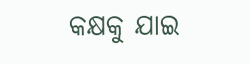କକ୍ଷକୁ ଯାଇ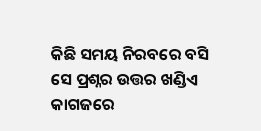କିଛି ସମୟ ନିରବରେ ବସି ସେ ପ୍ରଶ୍ନର ଉତ୍ତର ଖଣ୍ଡିଏ କାଗଜରେ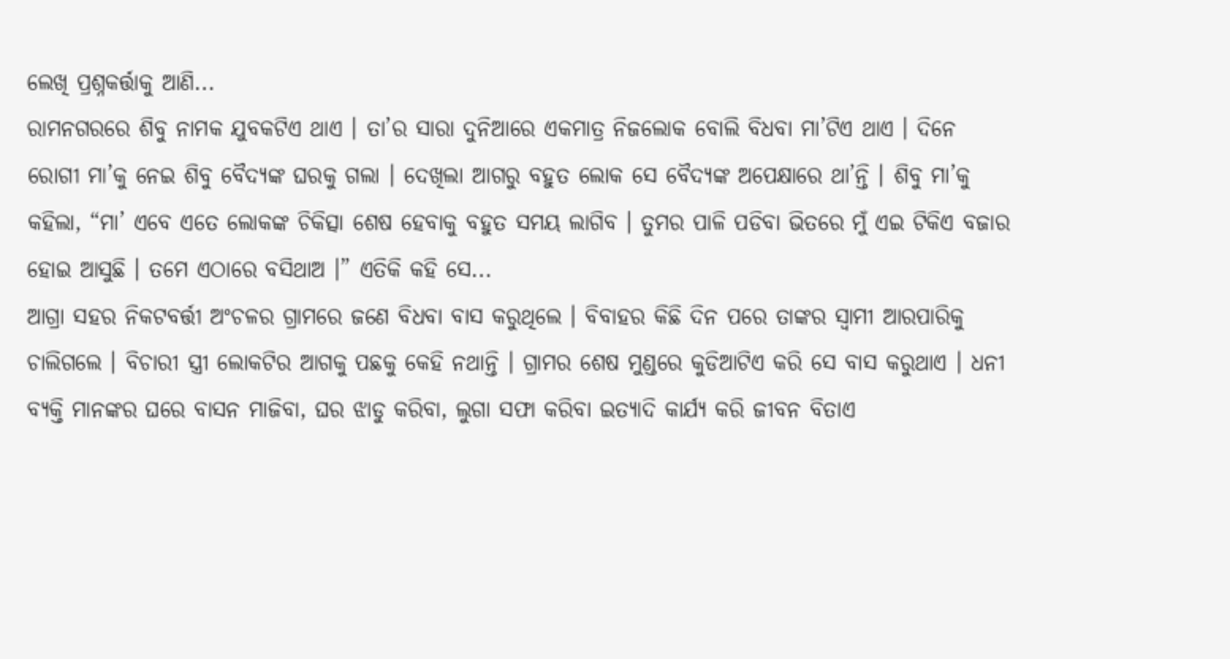ଲେଖି ପ୍ରଶ୍ନକର୍ତ୍ତାକୁ ଆଣି...
ରାମନଗରରେ ଶିବୁ ନାମକ ଯୁବକଟିଏ ଥାଏ । ତା’ର ସାରା ଦୁନିଆରେ ଏକମାତ୍ର ନିଜଲୋକ ବୋଲି ବିଧବା ମା’ଟିଏ ଥାଏ । ଦିନେ ରୋଗୀ ମା’କୁ ନେଇ ଶିବୁ ବୈଦ୍ୟଙ୍କ ଘରକୁ ଗଲା । ଦେଖିଲା ଆଗରୁ ବହୁତ ଲୋକ ସେ ବୈଦ୍ୟଙ୍କ ଅପେକ୍ଷାରେ ଥା’ନ୍ତି । ଶିବୁ ମା’କୁ କହିଲା, “ମା’ ଏବେ ଏତେ ଲୋକଙ୍କ ଚିକିତ୍ସା ଶେଷ ହେବାକୁ ବହୁତ ସମୟ ଲାଗିବ । ତୁମର ପାଳି ପଡିବା ଭିତରେ ମୁଁ ଏଇ ଟିକିଏ ବଜାର ହୋଇ ଆସୁଛି । ତମେ ଏଠାରେ ବସିଥାଅ ।” ଏତିକି କହି ସେ...
ଆଗ୍ରା ସହର ନିକଟବର୍ତ୍ତୀ ଅଂଚଳର ଗ୍ରାମରେ ଜଣେ ବିଧବା ବାସ କରୁଥିଲେ । ବିବାହର କିଛି ଦିନ ପରେ ତାଙ୍କର ସ୍ୱାମୀ ଆରପାରିକୁ ଚାଲିଗଲେ । ବିଚାରୀ ସ୍ତ୍ରୀ ଲୋକଟିର ଆଗକୁ ପଛକୁ କେହି ନଥାନ୍ତି । ଗ୍ରାମର ଶେଷ ମୁଣ୍ଡରେ କୁଡିଆଟିଏ କରି ସେ ବାସ କରୁଥାଏ । ଧନୀ ବ୍ୟକ୍ତି ମାନଙ୍କର ଘରେ ବାସନ ମାଜିବା, ଘର ଝାଡୁ କରିବା, ଲୁଗା ସଫା କରିବା ଇତ୍ୟାଦି କାର୍ଯ୍ୟ କରି ଜୀବନ ବିତାଏ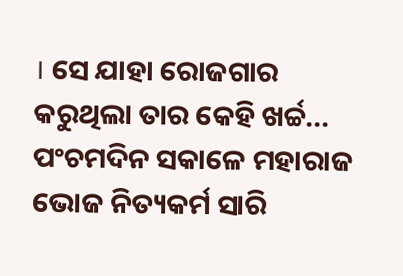। ସେ ଯାହା ରୋଜଗାର କରୁଥିଲା ତାର କେହି ଖର୍ଚ୍ଚ...
ପଂଚମଦିନ ସକାଳେ ମହାରାଜ ଭୋଜ ନିତ୍ୟକର୍ମ ସାରି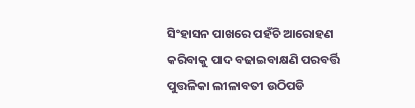ସିଂହାସନ ପାଖରେ ପହଁଚି ଆରୋହଣ କରିବାକୁ ପାଦ ବଢାଇବାକ୍ଷଣି ପରବର୍ତ୍ତି ପୁତ୍ତଳିକା ଲୀଳାବତୀ ଉଠିପଡି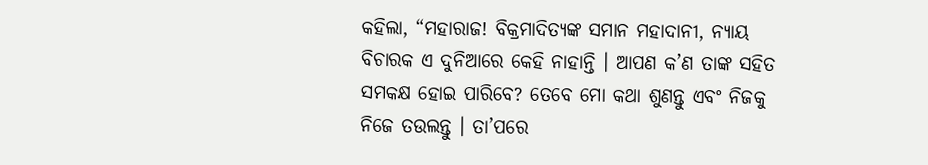କହିଲା, “ମହାରାଜ! ବିକ୍ରମାଦିତ୍ୟଙ୍କ ସମାନ ମହାଦାନୀ, ନ୍ୟାୟ ବିଚାରକ ଏ ଦୁନିଆରେ କେହି ନାହାନ୍ତି । ଆପଣ କ’ଣ ତାଙ୍କ ସହିତ ସମକକ୍ଷ ହୋଇ ପାରିବେ? ତେବେ ମୋ କଥା ଶୁଣନ୍ତୁ ଏବଂ ନିଜକୁ ନିଜେ ତଉଲନ୍ତୁ । ତା’ପରେ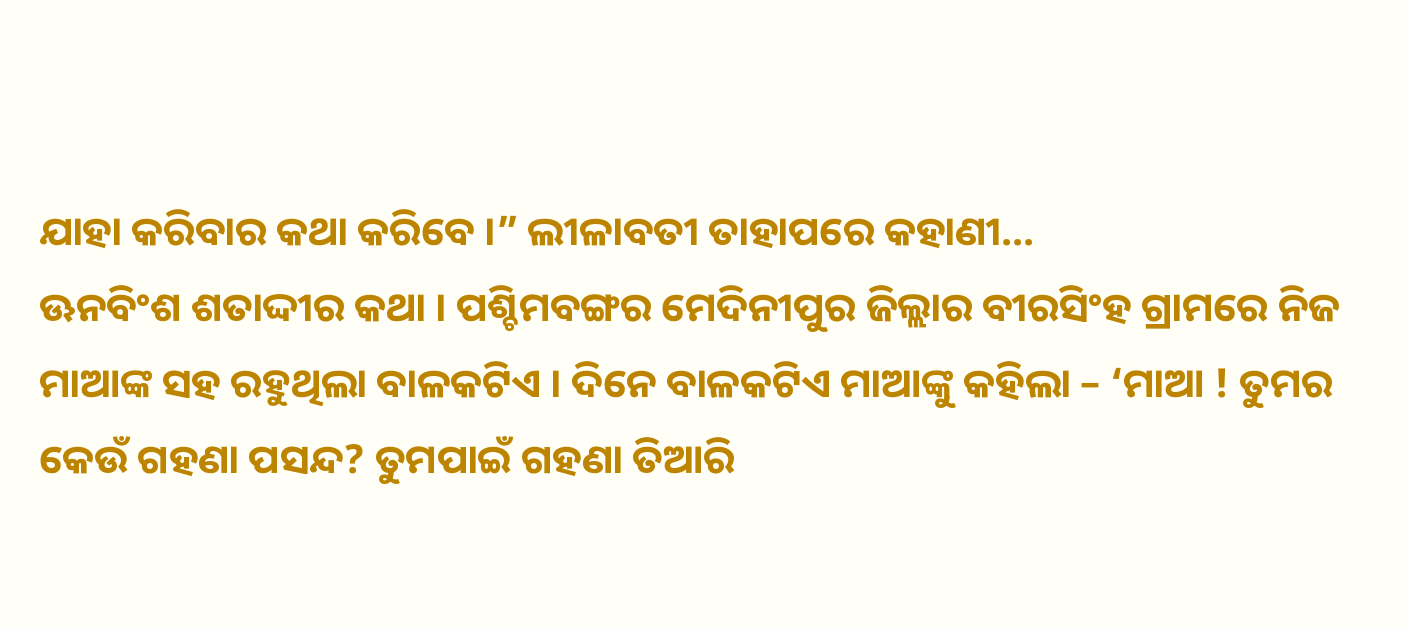ଯାହା କରିବାର କଥା କରିବେ ।” ଲୀଳାବତୀ ତାହାପରେ କହାଣୀ...
ଊନବିଂଶ ଶତାଦ୍ଦୀର କଥା । ପଶ୍ଚିମବଙ୍ଗର ମେଦିନୀପୁର ଜିଲ୍ଲାର ବୀରସିଂହ ଗ୍ରାମରେ ନିଜ ମାଆଙ୍କ ସହ ରହୁଥିଲା ବାଳକଟିଏ । ଦିନେ ବାଳକଟିଏ ମାଆଙ୍କୁ କହିଲା – ‘ମାଆ ! ତୁମର କେଉଁ ଗହଣା ପସନ୍ଦ? ତୁମପାଇଁ ଗହଣା ତିଆରି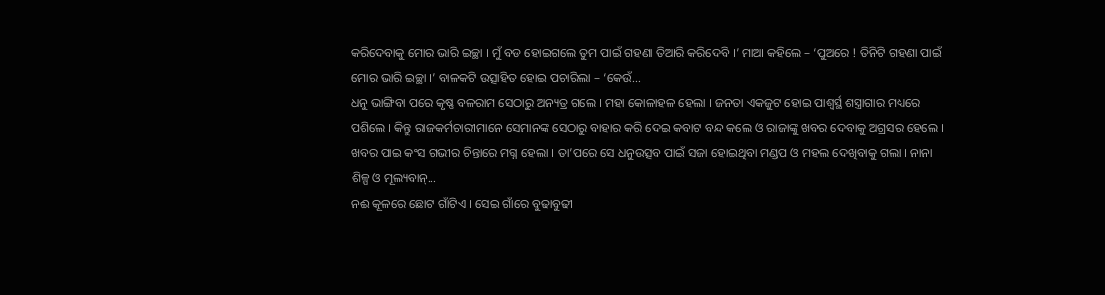କରିଦେବାକୁ ମୋର ଭାରି ଇଚ୍ଛା । ମୁଁ ବଡ ହୋଇଗଲେ ତୁମ ପାଇଁ ଗହଣା ତିଆରି କରିଦେବି ।’ ମାଆ କହିଲେ – ‘ପୁଅରେ ! ତିନିଟି ଗହଣା ପାଇଁ ମୋର ଭାରି ଇଚ୍ଛା ।’ ବାଳକଟି ଉତ୍ସାହିତ ହୋଇ ପଚାରିଲା – ‘କେଉଁ...
ଧନୁ ଭାଙ୍ଗିବା ପରେ କୃଷ୍ଣ ବଳରାମ ସେଠାରୁ ଅନ୍ୟତ୍ର ଗଲେ । ମହା କୋଳାହଳ ହେଲା । ଜନତା ଏକଜୁଟ ହୋଇ ପାଶ୍ୱର୍ସ୍ଥ ଶସ୍ତ୍ରାଗାର ମଧ୍ୟରେ ପଶିଲେ । କିନ୍ତୁ ରାଜକର୍ମଚାରୀମାନେ ସେମାନଙ୍କ ସେଠାରୁ ବାହାର କରି ଦେଇ କବାଟ ବନ୍ଦ କଲେ ଓ ରାଜାଙ୍କୁ ଖବର ଦେବାକୁ ଅଗ୍ରସର ହେଲେ । ଖବର ପାଇ କଂସ ଗଭୀର ଚିନ୍ତାରେ ମଗ୍ନ ହେଲା । ତା’ପରେ ସେ ଧନୁଉତ୍ସବ ପାଇଁ ସଜା ହୋଇଥିବା ମଣ୍ଡପ ଓ ମହଲ ଦେଖିବାକୁ ଗଲା । ନାନା ଶିଳ୍ପ ଓ ମୂଲ୍ୟବାନ୍...
ନଈ କୂଳରେ ଛୋଟ ଗାଁଟିଏ । ସେଇ ଗାଁରେ ବୁଢାବୁଢୀ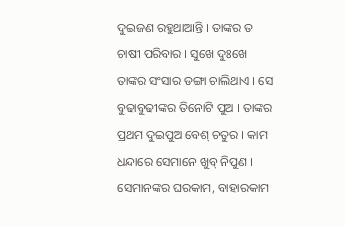ଦୁଇଜଣ ରହୁଥାଆନ୍ତି । ତାଙ୍କର ତ ଚାଷୀ ପରିବାର । ସୁଖେ ଦୁଃଖେ ତାଙ୍କର ସଂସାର ଡଙ୍ଗା ଚାଲିଥାଏ । ସେ ବୁଢାବୁଢୀଙ୍କର ତିନୋଟି ପୁଅ । ତାଙ୍କର ପ୍ରଥମ ଦୁଇପୁଅ ବେଶ୍ ଚତୁର । କାମ ଧନ୍ଦାରେ ସେମାନେ ଖୁବ୍ ନିପୁଣ । ସେମାନଙ୍କର ଘରକାମ, ବାହାରକାମ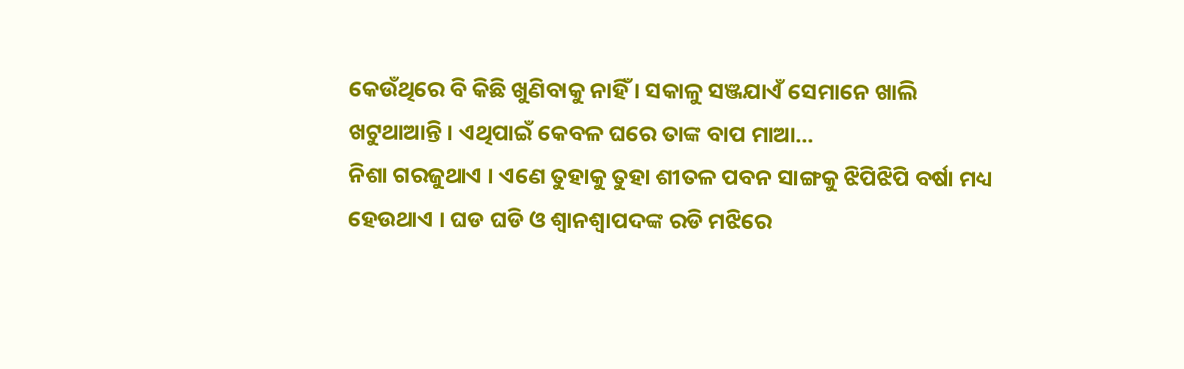କେଉଁଥିରେ ବି କିଛି ଖୁଣିବାକୁ ନାହିଁ । ସକାଳୁ ସଞ୍ଜଯାଏଁ ସେମାନେ ଖାଲି ଖଟୁଥାଆନ୍ତି । ଏଥିପାଇଁ କେବଳ ଘରେ ତାଙ୍କ ବାପ ମାଆ...
ନିଶା ଗରଜୁଥାଏ । ଏଣେ ତୁହାକୁ ତୁହା ଶୀତଳ ପବନ ସାଙ୍ଗକୁ ଝିପିଝିପି ବର୍ଷା ମଧ୍ୟ ହେଉଥାଏ । ଘଡ ଘଡି ଓ ଶ୍ୱାନଶ୍ୱାପଦଙ୍କ ରଡି ମଝିରେ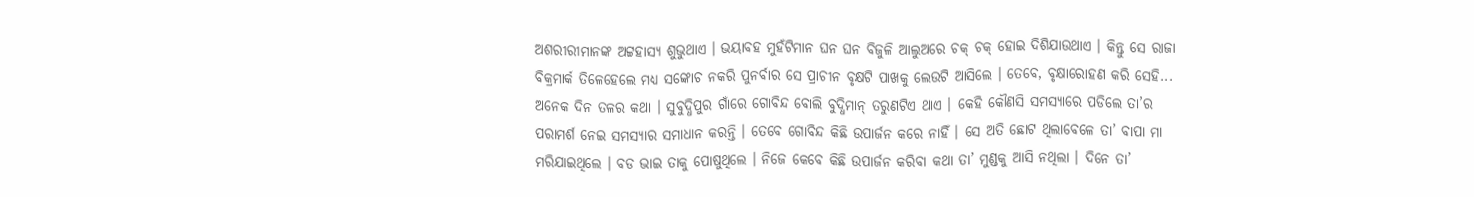ଅଶରୀରୀମାନଙ୍କ ଅଟ୍ଟହାସ୍ୟ ଶୁଭୁଥାଏ । ଭୟାବହ ମୁହଁଟିମାନ ଘନ ଘନ ବିଜୁଳି ଆଲୁଅରେ ଚକ୍ ଚକ୍ ହୋଇ ଦିଶିଯାଉଥାଏ । କିନ୍ତୁ ସେ ରାଜା ବିକ୍ରମାର୍କ ତିଳେହେଲେ ମଧ୍ୟ ସଙ୍କୋଚ ନକରି ପୁନର୍ବାର ସେ ପ୍ରାଚୀନ ବୃକ୍ଷଟି ପାଖକୁ ଲେଉଟି ଆସିଲେ । ତେବେ, ବୃକ୍ଷାରୋହଣ କରି ସେହି...
ଅନେକ ଦିନ ତଳର କଥା । ସୁବୁଦ୍ଧିପୁର ଗାଁରେ ଗୋବିନ୍ଦ ବୋଲି ବୁଦ୍ଧିମାନ୍ ତରୁଣଟିଏ ଥାଏ । କେହି କୌଣସି ସମସ୍ୟାରେ ପଡିଲେ ତା’ର ପରାମର୍ଶ ନେଇ ସମସ୍ୟାର ସମାଧାନ କରନ୍ତି । ତେବେ ଗୋବିନ୍ଦ କିଛି ଉପାର୍ଜନ କରେ ନାହିଁ । ସେ ଅତି ଛୋଟ ଥିଲାବେଳେ ତା’ ବାପା ମା ମରିଯାଇଥିଲେ । ବଡ ଭାଇ ତାକୁ ପୋଷୁଥିଲେ । ନିଜେ କେବେ କିଛି ଉପାର୍ଜନ କରିବା କଥା ତା’ ମୁଣ୍ଡକୁ ଆସି ନଥିଲା । ଦିନେ ତା’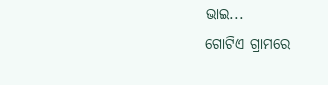ଭାଇ...
ଗୋଟିଏ ଗ୍ରାମରେ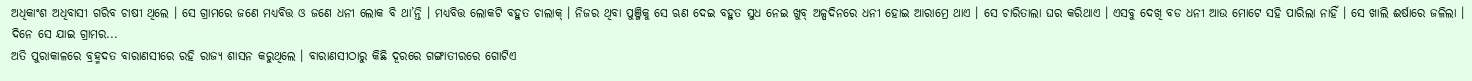ଅଧିକାଂଶ ଅଧିବାସୀ ଗରିବ ଚାଷୀ ଥିଲେ । ସେ ଗ୍ରାମରେ ଜଣେ ମଧ୍ୟବିତ୍ତ ଓ ଜଣେ ଧନୀ ଲୋକ ବି ଥା’ନ୍ତି । ମଧ୍ୟବିତ୍ତ ଲୋକଟି ବହୁତ ଚାଲାକ୍ । ନିଜର ଥିବା ପୁଞ୍ଜିକୁ ସେ ଋଣ ଦେଇ ବହୁତ ସୁଧ ନେଇ ଖୁବ୍ ଅଳ୍ପଦିନରେ ଧନୀ ହୋଇ ଆରାମ୍ରେ ଥାଏ । ସେ ଚାରିତାଲା ଘର କରିଥାଏ । ଏସବୁ ଦେଖି ବଡ ଧନୀ ଆଉ ମୋଟେ ସହି ପାରିଲା ନାହିଁ । ସେ ଖାଲି ଈର୍ଷାରେ ଜଳିଲା । ଦିନେ ସେ ଯାଇ ଗ୍ରାମର...
ଅତି ପୁରାକାଳରେ ବ୍ରହ୍ମଦତ ବାରାଣସୀରେ ରହି ରାଜ୍ୟ ଶାସନ କରୁଥିଲେ । ବାରାଣସୀଠାରୁ କିଛି ଦୂରରେ ଗଙ୍ଗାତୀରରେ ଗୋଟିଏ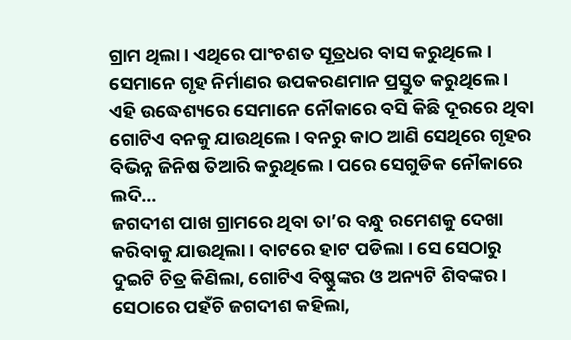ଗ୍ରାମ ଥିଲା । ଏଥିରେ ପାଂଚଶତ ସୂତ୍ରଧର ବାସ କରୁଥିଲେ । ସେମାନେ ଗୃହ ନିର୍ମାଣର ଉପକରଣମାନ ପ୍ରସ୍ତୁତ କରୁଥିଲେ । ଏହି ଉଦ୍ଧେଶ୍ୟରେ ସେମାନେ ନୌକାରେ ବସି କିଛି ଦୂରରେ ଥିବା ଗୋଟିଏ ବନକୁ ଯାଉଥିଲେ । ବନରୁ କାଠ ଆଣି ସେଥିରେ ଗୃହର ବିଭିନ୍ନ ଜିନିଷ ତିଆରି କରୁଥିଲେ । ପରେ ସେଗୁଡିକ ନୌକାରେ ଲଦି...
ଜଗଦୀଶ ପାଖ ଗ୍ରାମରେ ଥିବା ତା’ର ବନ୍ଧୁ ରମେଶକୁ ଦେଖା କରିବାକୁ ଯାଉଥିଲା । ବାଟରେ ହାଟ ପଡିଲା । ସେ ସେଠାରୁ ଦୁଇଟି ଚିତ୍ର କିଣିଲା, ଗୋଟିଏ ବିଷ୍ଣୁଙ୍କର ଓ ଅନ୍ୟଟି ଶିବଙ୍କର । ସେଠାରେ ପହଁଚି ଜଗଦୀଶ କହିଲା,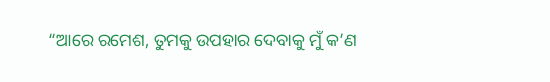“ଆରେ ରମେଶ, ତୁମକୁ ଉପହାର ଦେବାକୁ ମୁଁ କ’ଣ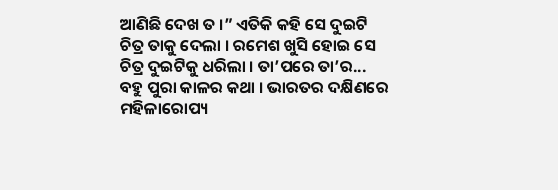ଆଣିଛି ଦେଖ ତ ।” ଏତିକି କହି ସେ ଦୁଇଟି ଚିତ୍ର ତାକୁ ଦେଲା । ରମେଶ ଖୁସି ହୋଇ ସେ ଚିତ୍ର ଦୁଇଟିକୁ ଧରିଲା । ତା’ପରେ ତା’ର...
ବହୁ ପୁରା କାଳର କଥା । ଭାରତର ଦକ୍ଷିଣରେ ମହିଳାରୋପ୍ୟ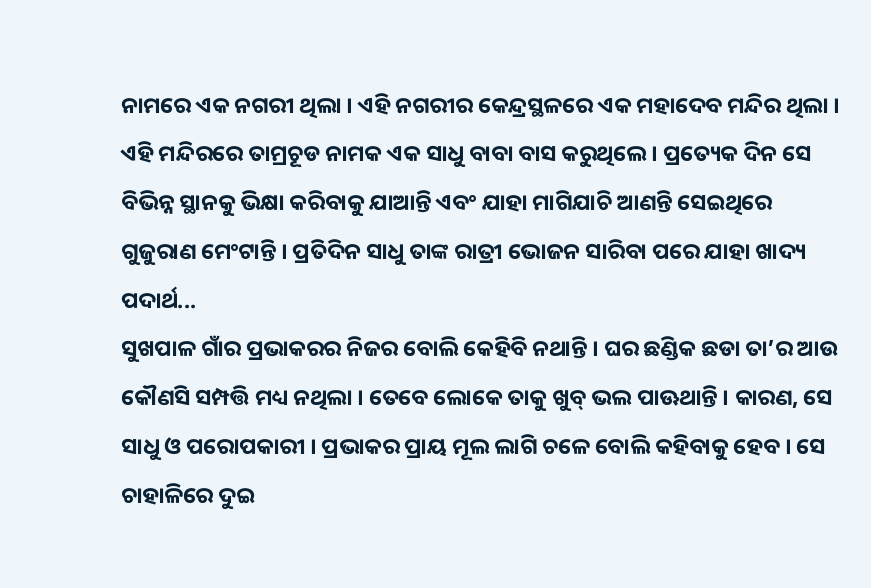ନାମରେ ଏକ ନଗରୀ ଥିଲା । ଏହି ନଗରୀର କେନ୍ଦ୍ରସ୍ଥଳରେ ଏକ ମହାଦେବ ମନ୍ଦିର ଥିଲା । ଏହି ମନ୍ଦିରରେ ତାମ୍ରଚୂଡ ନାମକ ଏକ ସାଧୁ ବାବା ବାସ କରୁଥିଲେ । ପ୍ରତ୍ୟେକ ଦିନ ସେ ବିଭିନ୍ନ ସ୍ଥାନକୁ ଭିକ୍ଷା କରିବାକୁ ଯାଆନ୍ତି ଏବଂ ଯାହା ମାଗିଯାଚି ଆଣନ୍ତି ସେଇଥିରେ ଗୁଜୁରାଣ ମେଂଟାନ୍ତି । ପ୍ରତିଦିନ ସାଧୁ ତାଙ୍କ ରାତ୍ରୀ ଭୋଜନ ସାରିବା ପରେ ଯାହା ଖାଦ୍ୟ ପଦାର୍ଥ...
ସୁଖପାଳ ଗାଁର ପ୍ରଭାକରର ନିଜର ବୋଲି କେହିବି ନଥାନ୍ତି । ଘର ଛଣ୍ଡିକ ଛଡା ତା’ର ଆଉ କୌଣସି ସମ୍ପତ୍ତି ମଧ୍ୟ ନଥିଲା । ତେବେ ଲୋକେ ତାକୁ ଖୁବ୍ ଭଲ ପାଊଥାନ୍ତି । କାରଣ, ସେ ସାଧୁ ଓ ପରୋପକାରୀ । ପ୍ରଭାକର ପ୍ରାୟ ମୂଲ ଲାଗି ଚଳେ ବୋଲି କହିବାକୁ ହେବ । ସେ ଚାହାଳିରେ ଦୁଇ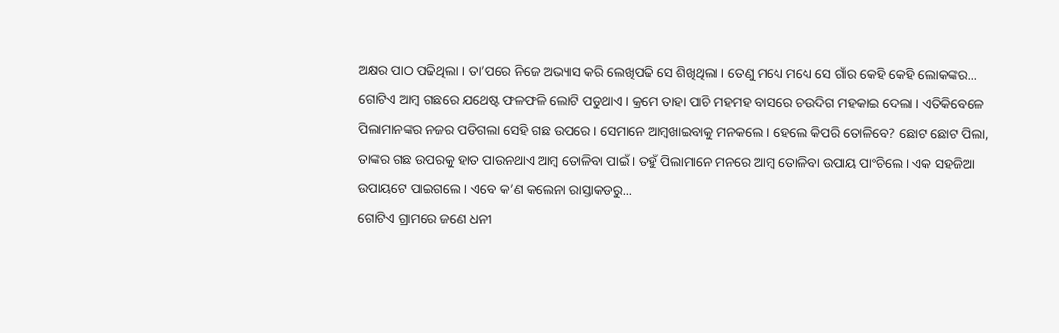ଅକ୍ଷର ପାଠ ପଢିଥିଲା । ତା’ପରେ ନିଜେ ଅଭ୍ୟାସ କରି ଲେଖିପଢି ସେ ଶିଖିଥିଲା । ତେଣୁ ମଧ୍ୟେ ମଧ୍ୟେ ସେ ଗାଁର କେହି କେହି ଲୋକଙ୍କର...
ଗୋଟିଏ ଆମ୍ବ ଗଛରେ ଯଥେଷ୍ଟ ଫଳଫଳି ଲୋଟି ପଡୁଥାଏ । କ୍ରମେ ତାହା ପାଚି ମହମହ ବାସରେ ଚଉଦିଗ ମହକାଇ ଦେଲା । ଏତିକିବେଳେ ପିଲାମାନଙ୍କର ନଜର ପଡିଗଲା ସେହି ଗଛ ଉପରେ । ସେମାନେ ଆମ୍ବଖାଇବାକୁ ମନକଲେ । ହେଲେ କିପରି ତୋଳିବେ? ଛୋଟ ଛୋଟ ପିଲା, ତାଙ୍କର ଗଛ ଉପରକୁ ହାତ ପାଉନଥାଏ ଆମ୍ବ ତୋଳିବା ପାଇଁ । ତହୁଁ ପିଲାମାନେ ମନରେ ଆମ୍ବ ତୋଳିବା ଉପାୟ ପାଂଚିଲେ । ଏକ ସହଜିଆ ଉପାୟଟେ ପାଇଗଲେ । ଏବେ କ’ଣ କଲେନା ରାସ୍ତାକଡରୁ...
ଗୋଟିଏ ଗ୍ରାମରେ ଜଣେ ଧନୀ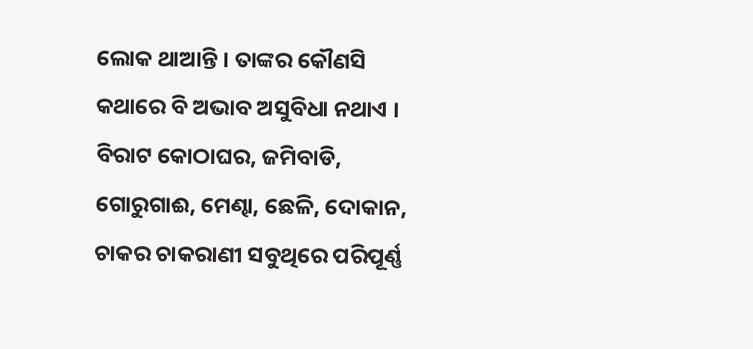ଲୋକ ଥାଆନ୍ତି । ତାଙ୍କର କୌଣସି କଥାରେ ବି ଅଭାବ ଅସୁବିଧା ନଥାଏ । ବିରାଟ କୋଠାଘର, ଜମିବାଡି, ଗୋରୁଗାଈ, ମେଣ୍ଢା, ଛେଳି, ଦୋକାନ, ଚାକର ଚାକରାଣୀ ସବୁଥିରେ ପରିପୂର୍ଣ୍ଣ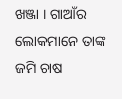ଖଞ୍ଜା । ଗାଆଁର ଲୋକମାନେ ତାଙ୍କ ଜମି ଚାଷ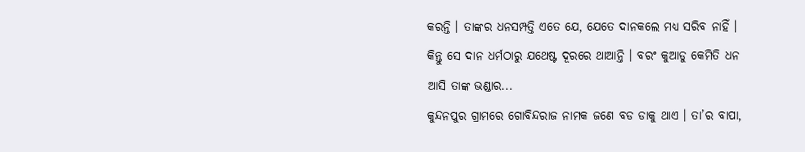କରନ୍ତି । ତାଙ୍କର ଧନସମ୍ପତ୍ତି ଏତେ ଯେ, ଯେତେ ଦାନକଲେ ମଧ୍ୟ ସରିବ ନାହିଁ । କିନ୍ତୁ ସେ ଦାନ ଧର୍ମଠାରୁ ଯଥେଷ୍ଟ ଦୂରରେ ଥାଆନ୍ତି । ବରଂ କୁଆଡୁ କେମିତି ଧନ ଆସି ତାଙ୍କ ଭଣ୍ଡାର...
କୁନ୍ଦନପୁର ଗ୍ରାମରେ ଗୋବିନ୍ଦରାଜ ନାମକ ଜଣେ ବଡ ଡାକୁ ଥାଏ । ତା’ର ବାପା,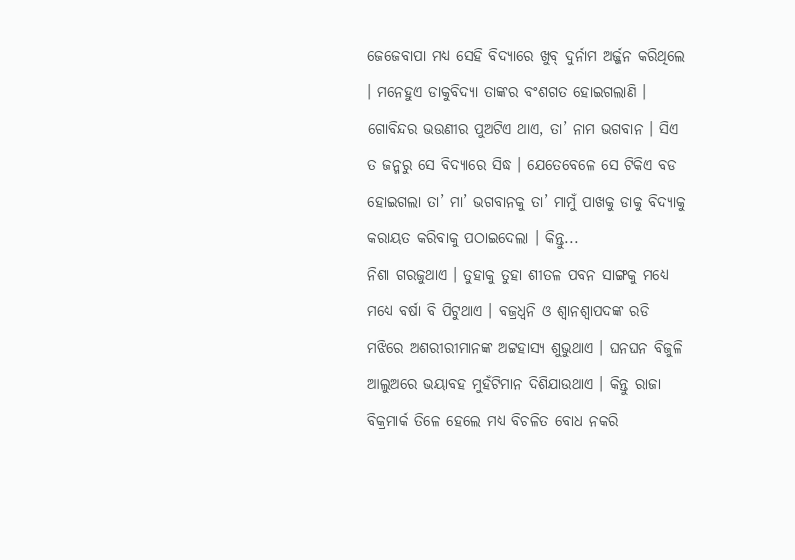ଜେଜେବାପା ମଧ୍ୟ ସେହି ବିଦ୍ୟାରେ ଖୁବ୍ ଦୁର୍ନାମ ଅର୍ଜ୍ଜନ କରିଥିଲେ । ମନେହୁଏ ଡାକୁବିଦ୍ୟା ତାଙ୍କର ବଂଶଗତ ହୋଇଗଲାଣି । ଗୋବିନ୍ଦର ଭଉଣୀର ପୁଅଟିଏ ଥାଏ, ତା’ ନାମ ଭଗବାନ । ସିଏ ତ ଜନ୍ମରୁ ସେ ବିଦ୍ୟାରେ ସିଦ୍ଧ । ଯେତେବେଳେ ସେ ଟିକିଏ ବଡ ହୋଇଗଲା ତା’ ମା’ ଭଗବାନକୁ ତା’ ମାମୁଁ ପାଖକୁ ଡାକୁ ବିଦ୍ୟାକୁ କରାୟତ କରିବାକୁ ପଠାଇଦେଲା । କିନ୍ତୁ...
ନିଶା ଗରଜୁଥାଏ । ତୁହାକୁ ତୁହା ଶୀତଳ ପବନ ସାଙ୍ଗକୁ ମଧ୍ୟେ ମଧ୍ୟେ ବର୍ଷା ବି ପିଟୁଥାଏ । ବଜ୍ରଧ୍ୱନି ଓ ଶ୍ୱାନଶ୍ୱାପଦଙ୍କ ରଡି ମଝିରେ ଅଶରୀରୀମାନଙ୍କ ଅଟ୍ଟହାସ୍ୟ ଶୁଭୁଥାଏ । ଘନଘନ ବିଜୁଳି ଆଲୁଅରେ ଭୟାବହ ମୁହଁଟିମାନ ଦିଶିଯାଉଥାଏ । କିନ୍ତୁ ରାଜା ବିକ୍ରମାର୍କ ତିଳେ ହେଲେ ମଧ୍ୟ ବିଚଳିତ ବୋଧ ନକରି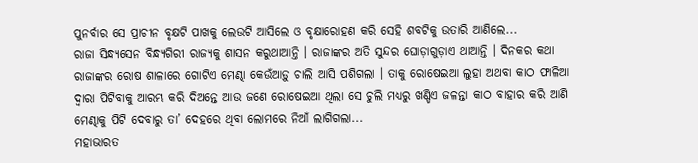ପୁନର୍ବାର ସେ ପ୍ରାଚୀନ ବୃକ୍ଷଟି ପାଖକୁ ଲେଉଟି ଆସିଲେ ଓ ବୃକ୍ଷାରୋହଣ କରି ସେହି ଶବଟିକୁ ଉତାରି ଆଣିଲେ...
ରାଜା ସିନ୍ଧ୍ୟସେନ ବିନ୍ଧ୍ୟଗିରୀ ରାଜ୍ୟକୁ ଶାସନ କରୁଥାଆନ୍ତି । ରାଜାଙ୍କର ଅତି ସୁନ୍ଦର ଘୋଡ଼ାଗୁଡ଼ାଏ ଥାଆନ୍ତି । ଦିନକର କଥା ରାଜାଙ୍କର ରୋଷ ଶାଳାରେ ଗୋଟିଏ ମେଣ୍ଢା କେଉଁଆଡ଼ୁ ଚାଲି ଆସି ପଶିଗଲା । ତାକୁ ରୋଷେଇଆ ଲୁହା ଅଥବା କାଠ ଫାଳିଆ ଦ୍ୱାରା ପିଟିବାକୁ ଆରମ୍ଭ କରି ଦିଅନ୍ତେ ଆଉ ଜଣେ ରୋଷେଇଆ ଥିଲା ସେ ଚୁଲି ମଧ୍ୟରୁ ଖଣ୍ଡିଏ ଜଳନ୍ତା କାଠ ବାହାର କରି ଆଣି ମେଣ୍ଢାକୁ ପିଟି ଦେବାରୁ ତା’ ଦେହରେ ଥିବା ଲୋମରେ ନିଆଁ ଲାଗିଗଲା...
ମହାଭାରତ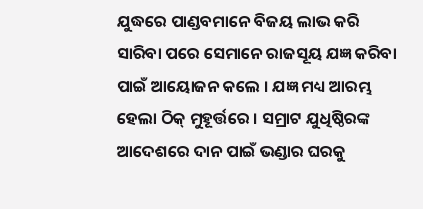ଯୁଦ୍ଧରେ ପାଣ୍ଡବମାନେ ବିଜୟ ଲାଭ କରି ସାରିବା ପରେ ସେମାନେ ରାଜସୂୟ ଯଜ୍ଞ କରିବା ପାଇଁ ଆୟୋଜନ କଲେ । ଯଜ୍ଞ ମଧ୍ୟ ଆରମ୍ଭ ହେଲା ଠିକ୍ ମୁହୂର୍ତ୍ତରେ । ସମ୍ରାଟ ଯୁଧିଷ୍ଠିରଙ୍କ ଆଦେଶରେ ଦାନ ପାଇଁ ଭଣ୍ଡାର ଘରକୁ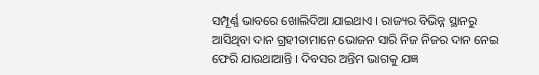ସମ୍ପୂର୍ଣ୍ଣ ଭାବରେ ଖୋଲିଦିଆ ଯାଇଥାଏ । ରାଜ୍ୟର ବିଭିନ୍ନ ସ୍ଥାନରୁ ଆସିଥିବା ଦାନ ଗ୍ରହୀତାମାନେ ଭୋଜନ ସାରି ନିଜ ନିଜର ଦାନ ନେଇ ଫେରି ଯାଉଥାଆନ୍ତି । ଦିବସର ଅନ୍ତିମ ଭାଗକୁ ଯଜ୍ଞ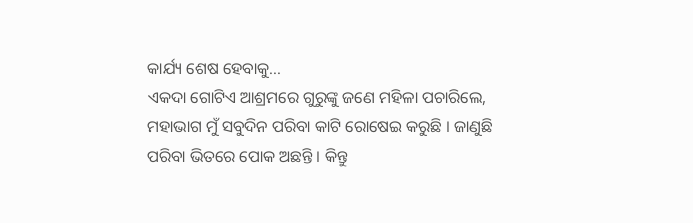କାର୍ଯ୍ୟ ଶେଷ ହେବାକୁ...
ଏକଦା ଗୋଟିଏ ଆଶ୍ରମରେ ଗୁରୁଙ୍କୁ ଜଣେ ମହିଳା ପଚାରିଲେ, ମହାଭାଗ ମୁଁ ସବୁଦିନ ପରିବା କାଟି ରୋଷେଇ କରୁଛି । ଜାଣୁଛି ପରିବା ଭିତରେ ପୋକ ଅଛନ୍ତି । କିନ୍ତୁ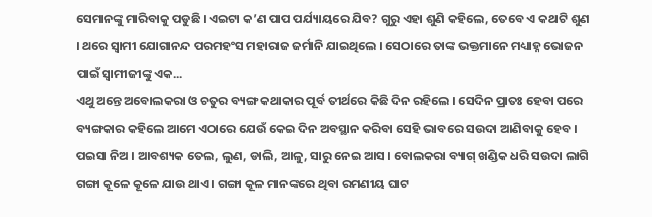ସେମାନଙ୍କୁ ମାରିବାକୁ ପଡୁଛି । ଏଇଟା କ’ଣ ପାପ ପର୍ଯ୍ୟାୟରେ ଯିବ? ଗୁରୁ ଏହା ଶୁଣି କହିଲେ, ତେବେ ଏ କଥାଟି ଶୁଣ । ଥରେ ସ୍ୱାମୀ ଯୋଗାନନ୍ଦ ପରମହଂସ ମହାରାଜ ଜର୍ମାନି ଯାଇଥିଲେ । ସେଠାରେ ତାଙ୍କ ଭକ୍ତମାନେ ମଧ୍ୟାହ୍ନ ଭୋଜନ ପାଇଁ ସ୍ୱାମୀଜୀଙ୍କୁ ଏକ...
ଏଥୁ ଅନ୍ତେ ଅବୋଲକରା ଓ ଚତୁର ବ୍ୟଙ୍ଗ କଥାକାର ପୂର୍ବ ତୀର୍ଥରେ କିଛି ଦିନ ରହିଲେ । ସେଦିନ ପ୍ରାତଃ ହେବା ପରେ ବ୍ୟଙ୍ଗକାର କହିଲେ ଆମେ ଏଠାରେ ଯେଉଁ କେଇ ଦିନ ଅବସ୍ଥାନ କରିବା ସେହି ଭାବରେ ସଉଦା ଆଣିବାକୁ ହେବ । ପଇସା ନିଅ । ଆବଶ୍ୟକ ତେଲ, ଲୁଣ, ଡାଲି, ଆଳୁ, ସାରୁ ନେଇ ଆସ । ବୋଲକରା ବ୍ୟାଗ୍ ଖଣ୍ଡିକ ଧରି ସଉଦା ଲାଗି ଗଙ୍ଗା କୂଳେ କୂଳେ ଯାଉ ଥାଏ । ଗଙ୍ଗା କୂଳ ମାନଙ୍କରେ ଥିବା ରମଣୀୟ ଘାଟ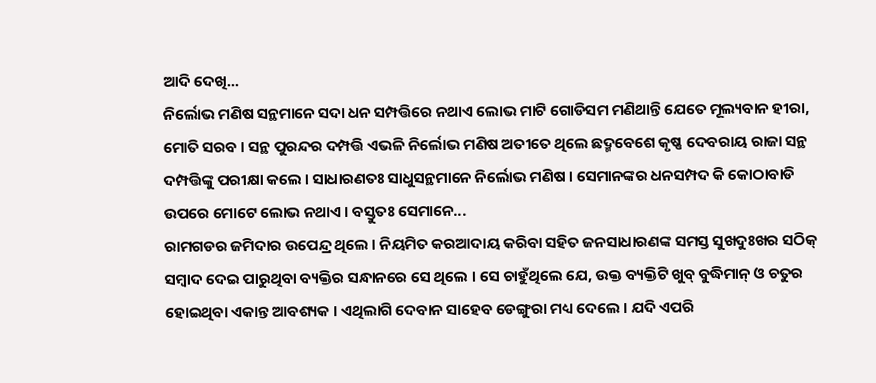ଆଦି ଦେଖି...
ନିର୍ଲୋଭ ମଣିଷ ସନ୍ଥମାନେ ସଦା ଧନ ସମ୍ପତ୍ତିରେ ନଥାଏ ଲୋଭ ମାଟି ଗୋଡିସମ ମଣିଥାନ୍ତି ଯେତେ ମୂଲ୍ୟବାନ ହୀରା, ମୋତି ସରବ । ସନ୍ଥ ପୁରନ୍ଦର ଦମ୍ପତ୍ତି ଏଭଳି ନିର୍ଲୋଭ ମଣିଷ ଅତୀତେ ଥିଲେ ଛଦ୍ମବେଶେ କୃଷ୍ଣ ଦେବରାୟ ରାଜା ସନ୍ଥ ଦମ୍ପତ୍ତିଙ୍କୁ ପରୀକ୍ଷା କଲେ । ସାଧାରଣତଃ ସାଧୁସନ୍ଥମାନେ ନିର୍ଲୋଭ ମଣିଷ । ସେମାନଙ୍କର ଧନସମ୍ପଦ କି କୋଠାବାଡି ଉପରେ ମୋଟେ ଲୋଭ ନଥାଏ । ବସ୍ତୁତଃ ସେମାନେ...
ରାମଗଡର ଜମିଦାର ଉପେନ୍ଦ୍ର ଥିଲେ । ନିୟମିତ କରଆଦାୟ କରିବା ସହିତ ଜନସାଧାରଣଙ୍କ ସମସ୍ତ ସୁଖଦୁଃଖର ସଠିକ୍ ସମ୍ବାଦ ଦେଇ ପାରୁଥିବା ବ୍ୟକ୍ତିର ସନ୍ଧାନରେ ସେ ଥିଲେ । ସେ ଚାହୁଁଥିଲେ ଯେ, ଉକ୍ତ ବ୍ୟକ୍ତିଟି ଖୁବ୍ ବୁଦ୍ଧିମାନ୍ ଓ ଚତୁର ହୋଇଥିବା ଏକାନ୍ତ ଆବଶ୍ୟକ । ଏଥିଲାଗି ଦେବାନ ସାହେବ ଡେଙ୍ଗୁରା ମଧ୍ୟ ଦେଲେ । ଯଦି ଏପରି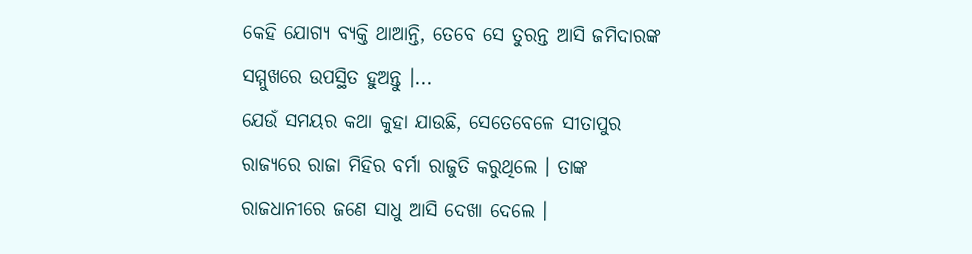କେହି ଯୋଗ୍ୟ ବ୍ୟକ୍ତି ଥାଆନ୍ତି, ତେବେ ସେ ତୁରନ୍ତ ଆସି ଜମିଦାରଙ୍କ ସମ୍ମୁଖରେ ଉପସ୍ଥିତ ହୁଅନ୍ତୁ ।...
ଯେଉଁ ସମୟର କଥା କୁହା ଯାଉଛି, ସେତେବେଳେ ସୀତାପୁର ରାଜ୍ୟରେ ରାଜା ମିହିର ବର୍ମା ରାଜୁତି କରୁଥିଲେ । ତାଙ୍କ ରାଜଧାନୀରେ ଜଣେ ସାଧୁ ଆସି ଦେଖା ଦେଲେ ।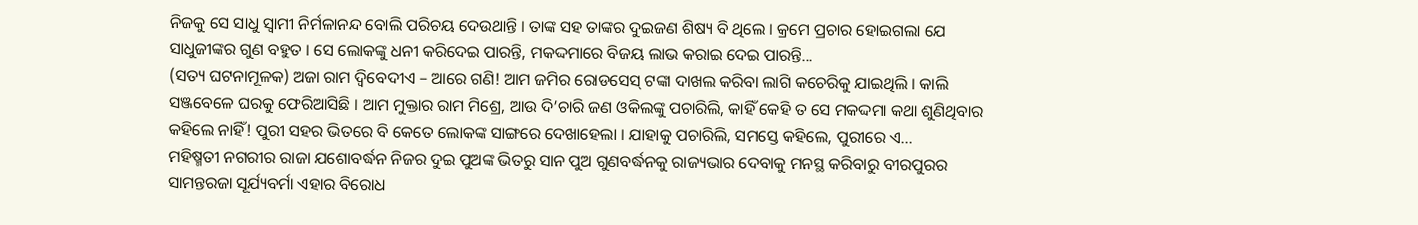ନିଜକୁ ସେ ସାଧୁ ସ୍ୱାମୀ ନିର୍ମଳାନନ୍ଦ ବୋଲି ପରିଚୟ ଦେଉଥାନ୍ତି । ତାଙ୍କ ସହ ତାଙ୍କର ଦୁଇଜଣ ଶିଷ୍ୟ ବି ଥିଲେ । କ୍ରମେ ପ୍ରଚାର ହୋଇଗଲା ଯେ ସାଧୁଜୀଙ୍କର ଗୁଣ ବହୁତ । ସେ ଲୋକଙ୍କୁ ଧନୀ କରିଦେଇ ପାରନ୍ତି, ମକଦ୍ଦମାରେ ବିଜୟ ଲାଭ କରାଇ ଦେଇ ପାରନ୍ତି...
(ସତ୍ୟ ଘଟନାମୂଳକ) ଅଜା ରାମ ଦ୍ୱିବେଦୀଏ – ଆରେ ଗଣି! ଆମ ଜମିର ରୋଡସେସ୍ ଟଙ୍କା ଦାଖଲ କରିବା ଲାଗି କଚେରିକୁ ଯାଇଥିଲି । କାଲି ସଞ୍ଜବେଳେ ଘରକୁ ଫେରିଆସିଛି । ଆମ ମୁକ୍ତାର ରାମ ମିଶ୍ରେ, ଆଉ ଦି’ଚାରି ଜଣ ଓକିଲଙ୍କୁ ପଚାରିଲି, କାହିଁ କେହି ତ ସେ ମକଦ୍ଦମା କଥା ଶୁଣିଥିବାର କହିଲେ ନାହିଁ! ପୁରୀ ସହର ଭିତରେ ବି କେତେ ଲୋକଙ୍କ ସାଙ୍ଗରେ ଦେଖାହେଲା । ଯାହାକୁ ପଚାରିଲି, ସମସ୍ତେ କହିଲେ, ପୁରୀରେ ଏ...
ମହିଷ୍ମତୀ ନଗରୀର ରାଜା ଯଶୋବର୍ଦ୍ଧନ ନିଜର ଦୁଇ ପୁଅଙ୍କ ଭିତରୁ ସାନ ପୁଅ ଗୁଣବର୍ଦ୍ଧନକୁ ରାଜ୍ୟଭାର ଦେବାକୁ ମନସ୍ଥ କରିବାରୁ ବୀରପୁରର ସାମନ୍ତରଜା ସୂର୍ଯ୍ୟବର୍ମା ଏହାର ବିରୋଧ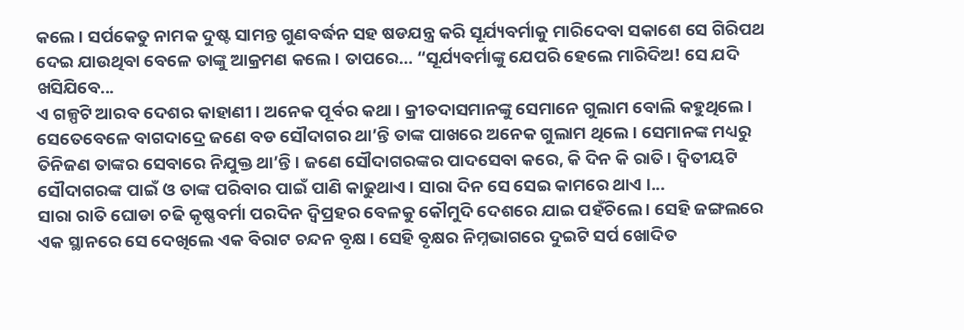କଲେ । ସର୍ପକେତୁ ନାମକ ଦୁଷ୍ଟ ସାମନ୍ତ ଗୁଣବର୍ଦ୍ଧନ ସହ ଷଡଯନ୍ତ୍ର କରି ସୂର୍ଯ୍ୟବର୍ମାକୁ ମାରିଦେବା ସକାଶେ ସେ ଗିରିପଥ ଦେଇ ଯାଉଥିବା ବେଳେ ତାଙ୍କୁ ଆକ୍ରମଣ କଲେ । ତାପରେ… “ସୂର୍ଯ୍ୟବର୍ମାଙ୍କୁ ଯେପରି ହେଲେ ମାରିଦିଅ! ସେ ଯଦି ଖସିଯିବେ...
ଏ ଗଳ୍ପଟି ଆରବ ଦେଶର କାହାଣୀ । ଅନେକ ପୂର୍ବର କଥା । କ୍ରୀତଦାସମାନଙ୍କୁ ସେମାନେ ଗୁଲାମ ବୋଲି କହୁଥିଲେ । ସେତେବେଳେ ବାଗଦାଦ୍ରେ ଜଣେ ବଡ ସୌଦାଗର ଥା’ନ୍ତି ତାଙ୍କ ପାଖରେ ଅନେକ ଗୁଲାମ ଥିଲେ । ସେମାନଙ୍କ ମଧ୍ୟରୁ ତିନିଜଣ ତାଙ୍କର ସେବାରେ ନିଯୁକ୍ତ ଥା’ନ୍ତି । ଜଣେ ସୌଦାଗରଙ୍କର ପାଦସେବା କରେ, କି ଦିନ କି ରାତି । ଦ୍ୱିତୀୟଟି ସୌଦାଗରଙ୍କ ପାଇଁ ଓ ତାଙ୍କ ପରିବାର ପାଇଁ ପାଣି କାଢୁଥାଏ । ସାରା ଦିନ ସେ ସେଇ କାମରେ ଥାଏ ।...
ସାରା ରାତି ଘୋଡା ଚଢି କୃଷ୍ଣବର୍ମା ପରଦିନ ଦ୍ୱିପ୍ରହର ବେଳକୁ କୌମୁଦି ଦେଶରେ ଯାଇ ପହଁଚିଲେ । ସେହି ଜଙ୍ଗଲରେ ଏକ ସ୍ଥାନରେ ସେ ଦେଖିଲେ ଏକ ବିରାଟ ଚନ୍ଦନ ବୃକ୍ଷ । ସେହି ବୃକ୍ଷର ନିମ୍ନଭାଗରେ ଦୁଇଟି ସର୍ପ ଖୋଦିତ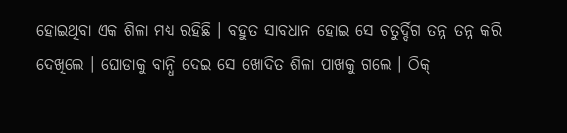ହୋଇଥିବା ଏକ ଶିଳା ମଧ୍ୟ ରହିଛି । ବହୁତ ସାବଧାନ ହୋଇ ସେ ଚତୁର୍ଦ୍ଦିଗ ତନ୍ନ ତନ୍ନ କରି ଦେଖିଲେ । ଘୋଡାକୁ ବାନ୍ଧି ଦେଇ ସେ ଖୋଦିତ ଶିଳା ପାଖକୁ ଗଲେ । ଠିକ୍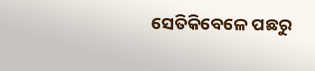ସେତିକିବେଳେ ପଛରୁ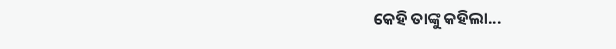କେହି ତାଙ୍କୁ କହିଲା...